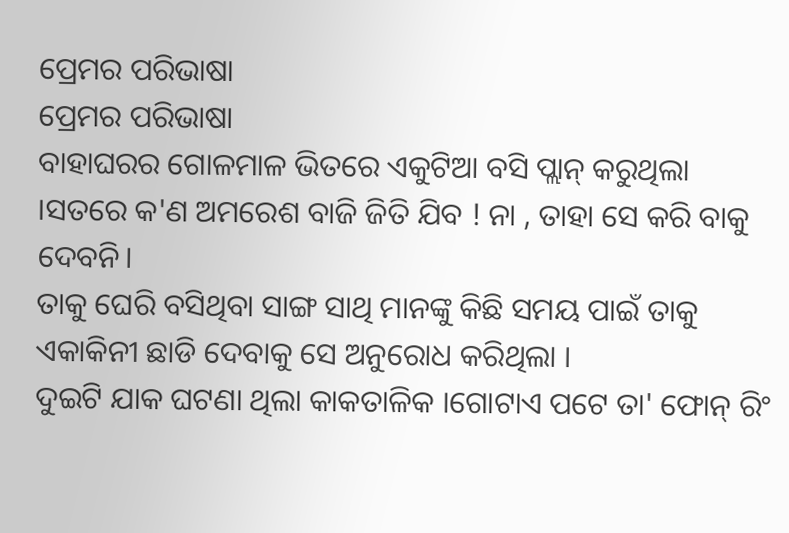ପ୍ରେମର ପରିଭାଷା
ପ୍ରେମର ପରିଭାଷା
ବାହାଘରର ଗୋଳମାଳ ଭିତରେ ଏକୁଟିଆ ବସି ପ୍ଲାନ୍ କରୁଥିଲା ।ସତରେ କ'ଣ ଅମରେଶ ବାଜି ଜିତି ଯିବ ! ନା , ତାହା ସେ କରି ବାକୁ ଦେବନି।
ତାକୁ ଘେରି ବସିଥିବା ସାଙ୍ଗ ସାଥି ମାନଙ୍କୁ କିଛି ସମୟ ପାଇଁ ତାକୁ ଏକାକିନୀ ଛାଡି ଦେବାକୁ ସେ ଅନୁରୋଧ କରିଥିଲା ।
ଦୁଇଟି ଯାକ ଘଟଣା ଥିଲା କାକତାଳିକ ।ଗୋଟାଏ ପଟେ ତା' ଫୋନ୍ ରିଂ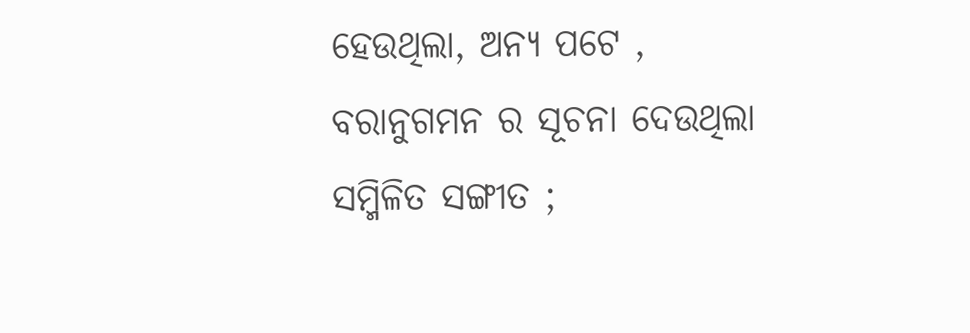ହେଉଥିଲା, ଅନ୍ୟ ପଟେ , ବରାନୁଗମନ ର ସୂଚନା ଦେଉଥିଲା ସମ୍ମିଳିତ ସଙ୍ଗୀତ ;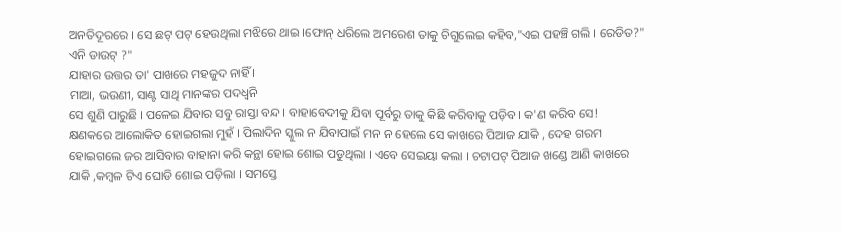ଅନତିଦୂରରେ । ସେ ଛଟ୍ ପଟ୍ ହେଉଥିଲା ମଝିରେ ଥାଇ ।ଫୋନ୍ ଧରିଲେ ଅମରେଶ ତାକୁ ଚିଗୁଲେଇ କହିବ,"ଏଇ ପହଞ୍ଚି ଗଲି । ରେଡିତ?" ଏନି ଡାଉଟ୍ ?"
ଯାହାର ଉତ୍ତର ତା' ପାଖରେ ମହଜୁଦ ନାହିଁ ।
ମାଆ, ଭଉଣୀ, ସାଣ୍ଟ ସାଥି ମାନଙ୍କର ପଦଧ୍ୱନି
ସେ ଶୁଣି ପାରୁଛି । ପଳେଇ ଯିବାର ସବୁ ରାସ୍ତା ବନ୍ଦ । ବାହାବେଦୀକୁ ଯିବା ପୂର୍ବରୁ ତାକୁ କିଛି କରିବାକୁ ପଡ଼ିବ। କ'ଣ କରିବ ସେ!
କ୍ଷଣକରେ ଆଲୋକିତ ହୋଇଗଲା ମୁହଁ । ପିଲାଦିନ ସ୍କୁଲ ନ ଯିବାପାଇଁ ମନ ନ ହେଲେ ସେ କାଖରେ ପିଆଜ ଯାକି , ଦେହ ଗରମ ହୋଇଗଲେ ଜର ଆସିବାର ବାହାନା କରି କନ୍ଥା ହୋଇ ଶୋଇ ପଡୁଥିଲା । ଏବେ ସେଇୟା କଲା । ଚଟାପଟ୍ ପିଆଜ ଖଣ୍ଡେ ଆଣି କାଖରେ ଯାକି ,କମ୍ବଳ ଟିଏ ଘୋଡି ଶୋଇ ପଡ଼ିଲା । ସମସ୍ତେ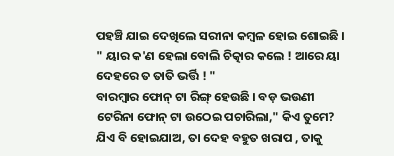ପହଞ୍ଚି ଯାଇ ଦେଖିଲେ ସରୀନା କମ୍ବଳ ହୋଇ ଶୋଇଛି ।
" ୟାର କ'ଣ ହେଲା ବୋଲି ଚିତ୍କାର କଲେ ! ଆରେ ୟା ଦେହରେ ତ ତାତି ଭର୍ତ୍ତି ! "
ବାରମ୍ବାର ଫୋନ୍ ଟା ରିଙ୍ଗ୍ ହେଉଛି । ବଡ଼ ଭଉଣୀ ଟେରିନା ଫୋନ୍ ଟା ଉଠେଇ ପଚାରିଲା," କିଏ ତୁମେ? ଯିଏ ବି ହୋଇଯାଅ, ତା ଦେହ ବହୁତ ଖରାପ , ତାକୁ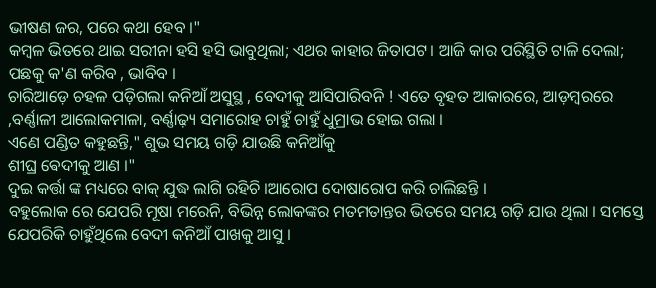ଭୀଷଣ ଜର, ପରେ କଥା ହେବ ।"
କମ୍ବଳ ଭିତରେ ଥାଇ ସରୀନା ହସି ହସି ଭାବୁଥିଲା; ଏଥର କାହାର ଜିତାପଟ। ଆଜି କାର ପରିସ୍ଥିତି ଟାଳି ଦେଲା; ପଛକୁ କ'ଣ କରିବ , ଭାବିବ ।
ଚାରିଆଡ଼େ ଚହଳ ପଡ଼ିଗଲା କନିଆଁ ଅସୁସ୍ଥ , ବେଦୀକୁ ଆସିପାରିବନି ! ଏତେ ବୃହତ ଆକାରରେ, ଆଡ଼ମ୍ବରରେ ,ବର୍ଣ୍ଣାଳୀ ଆଲୋକମାଳା, ବର୍ଣ୍ଣାଢ଼୍ୟ ସମାରୋହ ଚାହୁଁ ଚାହୁଁ ଧୁମ୍ରାଭ ହୋଇ ଗଲା ।
ଏଣେ ପଣ୍ଡିତ କହୁଛନ୍ତି," ଶୁଭ ସମୟ ଗଡ଼ି ଯାଉଛି କନିଆଁକୁ
ଶୀଘ୍ର ଵେଦୀକୁ ଆଣ ।"
ଦୁଇ କର୍ତ୍ତା ଙ୍କ ମଧ୍ୟରେ ବାକ୍ ଯୁଦ୍ଧ ଲାଗି ରହିଚି ।ଆରୋପ ଦୋଷାରୋପ କରି ଚାଲିଛନ୍ତି ।
ବହୁଲୋକ ରେ ଯେପରି ମୂଷା ମରେନି, ବିଭିନ୍ନ ଲୋକଙ୍କର ମତମତାନ୍ତର ଭିତରେ ସମୟ ଗଡ଼ି ଯାଉ ଥିଲା । ସମସ୍ତେ ଯେପରିକି ଚାହୁଁଥିଲେ ବେଦୀ କନିଆଁ ପାଖକୁ ଆସୁ ।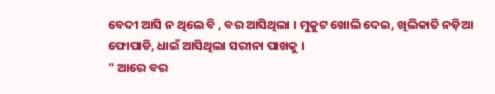ବେଦୀ ଆସି ନ ଥିଲେ ବି , ବର ଆସିଥିଲା । ମୁକୁଟ ଖୋଲି ଦେଇ, ଖିଲିକାତି ନଡ଼ିଆ ଫୋପାଡି, ଧାଇଁ ଆସିଥିଲା ସରୀନା ପାଖକୁ ।
" ଆରେ ବର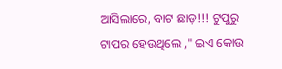ଆସିଲାରେ, ବାଟ ଛାଡ଼!!! ଟୁପୁରୁ ଟାପର ହେଉଥିଲେ ," ଇଏ କୋଉ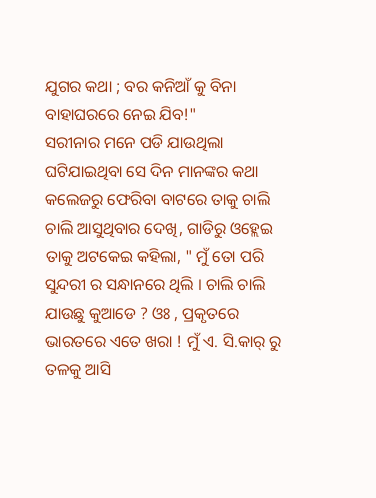ଯୁଗର କଥା ; ବର କନିଆଁ କୁ ବିନା ବାହାଘରରେ ନେଇ ଯିବ!"
ସରୀନାର ମନେ ପଡି ଯାଉଥିଲା ଘଟିଯାଇଥିବା ସେ ଦିନ ମାନଙ୍କର କଥା କଲେଜରୁ ଫେରିବା ବାଟରେ ତାକୁ ଚାଲି ଚାଲି ଆସୁଥିବାର ଦେଖି, ଗାଡିରୁ ଓହ୍ଲେଇ ତାକୁ ଅଟକେଇ କହିଲା, " ମୁଁ ତୋ ପରି ସୁନ୍ଦରୀ ର ସନ୍ଧାନରେ ଥିଲି । ଚାଲି ଚାଲି ଯାଉଛୁ କୁଆଡେ ? ଓଃ , ପ୍ରକୃତରେ ଭାରତରେ ଏତେ ଖରା ! ମୁଁ ଏ. ସି.କାର୍ ରୁ ତଳକୁ ଆସି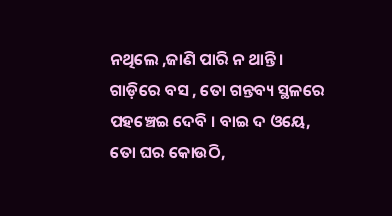ନଥିଲେ ,ଜାଣି ପାରି ନ ଥାନ୍ତି । ଗାଡ଼ିରେ ବସ , ତୋ ଗନ୍ତବ୍ୟ ସ୍ଥଳରେ ପହଞ୍ଚେଇ ଦେବି । ବାଇ ଦ ଓୟେ, ତୋ ଘର କୋଉଠି,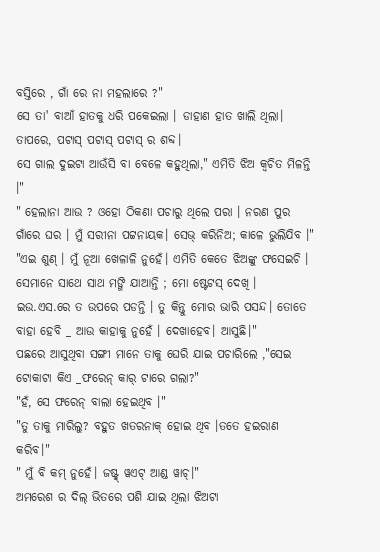ବସ୍ତିରେ , ଗାଁ ରେ ନା ମହଲାରେ ?"
ସେ ତା' ବାଆଁ ହାତକୁ ଧରି ପକେଇଲା । ଡାହାଣ ହାତ ଖାଲି ଥିଲା। ତାପରେ, ପଟାସ୍ ପଟାସ୍ ପଟାସ୍ ର ଶବ୍ଦ।
ସେ ଗାଲ ଦୁଇଟା ଆଉଁସି ବା ବେଳେ କହୁଥିଲା," ଏମିତି ଝିଅ କ୍ଵଚିତ ମିଳନ୍ତି ।"
" ହେଲାନା ଆଉ ? ଓହୋ ଠିକଣା ପଚାରୁ ଥିଲେ ପରା । ନରଣ ପୁର ଗାଁରେ ଘର । ମୁଁ ସରୀନା ପଟ୍ଟନାୟକ। ସେଭ୍ କରିନିଅ; କାଳେ ଭୁଲିଯିବ ।"
"ଏଇ ଶୁଣ୍ । ମୁଁ ନୂଆ ଖେଳାଳି ନୁହେଁ। ଏମିତି କେତେ ଝିଅଙ୍କୁ ଫସେଇଚି । ସେମାନେ ସାଥେ ସାଥ ମଙ୍ଗି ଯାଆନ୍ତି ; ମୋ ଷ୍ଟେଟସ୍ ଦେଖି । ଇଉ.ଏସ.ରେ ତ ଉପରେ ପଡନ୍ତି । ତୁ କିନ୍ତୁ ମୋର ଭାରି ପସନ୍ଦ। ତୋତେ ବାହା ହେବି _ ଆଉ କାହାକୁ ନୁହେଁ । ଦେଖାହେବ। ଆସୁଛି।"
ପଛରେ ଆସୁଥିବା ସଙ୍ଗୀ ମାନେ ତାକୁ ଘେରି ଯାଇ ପଚାରିଲେ ,"ସେଇ ଟୋକାଟା କିଏ _ଫରେନ୍ କାର୍ ଟାରେ ଗଲା?"
"ହଁ, ସେ ଫରେନ୍ ବାଲା ହେଇଥିବ ।"
"ତୁ ତାକୁ ମାରିଲୁ? ବହୁତ ଖତରନାକ୍ ହୋଇ ଥିବ ।ତତେ ହଇରାଣ କରିବ।"
" ମୁଁ ବି କମ୍ ନୁହେଁ। ଜଷ୍ଟ୍ୱ୍ ୱଏଟ୍ ଆଣ୍ଡ ୱାଚ୍।"
ଅମରେଶ ର ଦିଲ୍ ଭିତରେ ପଶି ଯାଇ ଥିଲା ଝିଅଟା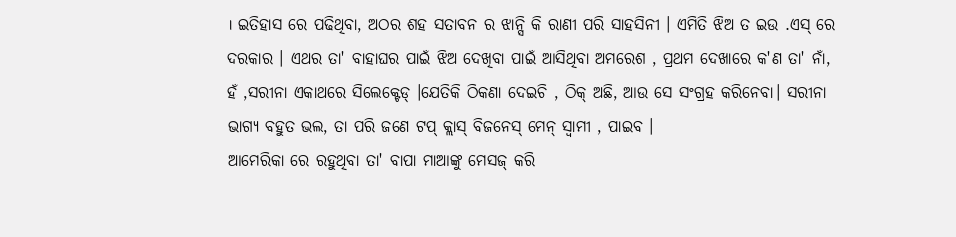। ଇତିହାସ ରେ ପଢିଥିବା, ଅଠର ଶହ ସତାବନ ର ଝାନ୍ସି କି ରାଣୀ ପରି ସାହସିନୀ । ଏମିତି ଝିଅ ତ ଇଉ .ଏସ୍ ରେ ଦରକାର । ଏଥର ତା' ବାହାଘର ପାଇଁ ଝିଅ ଦେଖିବା ପାଇଁ ଆସିଥିବା ଅମରେଶ , ପ୍ରଥମ ଦେଖାରେ କ'ଣ ତା' ନାଁ, ହଁ ,ସରୀନା ଏକାଥରେ ସିଲେକ୍ଟେଡ୍ ।ଯେତିକି ଠିକଣା ଦେଇଚି , ଠିକ୍ ଅଛି, ଆଉ ସେ ସଂଗ୍ରହ କରିନେବା। ସରୀନା ଭାଗ୍ୟ ବହୁତ ଭଲ, ତା ପରି ଜଣେ ଟପ୍ କ୍ଲାସ୍ ବିଜନେସ୍ ମେନ୍ ସ୍ବାମୀ , ପାଇବ ।
ଆମେରିକା ରେ ରହୁଥିବା ତା' ବାପା ମାଆଙ୍କୁ ମେସଜ୍ କରି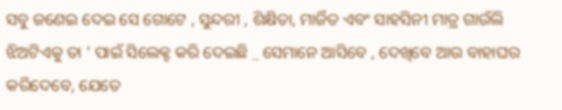ସବୁ ଜଣେଇ ଦେଇ ସେ ଗୋଟେ , ସୁନ୍ଦରୀ , ଶିକ୍ଷିତା, ମାର୍ଜିତ ଏବଂ ସାହସିନୀ ମାତ୍ର ଗାଉଁଲି ଝିଅଟିଏକୁ ତା ' ପାଇଁ ସିଲେକ୍ଟ କରି ଦେଇଛି _ ସେମାନେ ଆସିବେ , ଦେଖିବେ ଆଉ ବାହାଘର କରିଦେବେ, ଯେତେ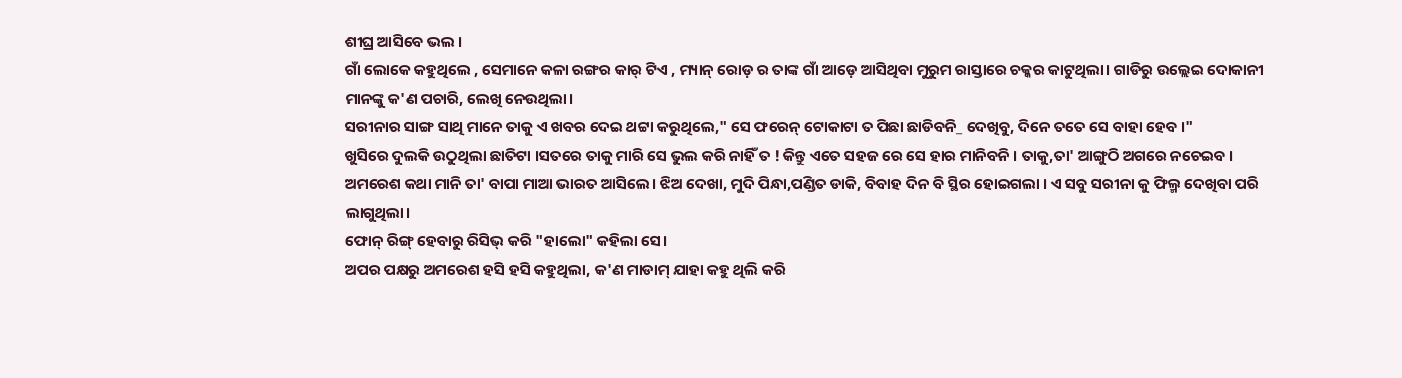ଶୀଘ୍ର ଆସିବେ ଭଲ ।
ଗାଁ ଲୋକେ କହୁଥିଲେ , ସେମାନେ କଳା ରଙ୍ଗର କାର୍ ଟିଏ , ମ୍ୟାନ୍ ରୋଡ଼ ର ତାଙ୍କ ଗାଁ ଆଡ଼େ ଆସିଥିବା ମୁରୁମ ରାସ୍ତାରେ ଚକ୍କର କାଟୁଥିଲା। ଗାଡିରୁ ଉଲ୍ଲେଇ ଦୋକାନୀ ମାନଙ୍କୁ କ'ଣ ପଚାରି, ଲେଖି ନେଉଥିଲା।
ସରୀନାର ସାଙ୍ଗ ସାଥି ମାନେ ତାକୁ ଏ ଖବର ଦେଇ ଥଟ୍ଟା କରୁଥିଲେ," ସେ ଫରେନ୍ ଟୋକାଟା ତ ପିଛା ଛାଡିବନି_ ଦେଖିବୁ, ଦିନେ ତତେ ସେ ବାହା ହେବ ।"
ଖୁସିରେ ଦୁଲକି ଉଠୁଥିଲା ଛାତିଟା ।ସତରେ ତାକୁ ମାରି ସେ ଭୁଲ କରି ନାହିଁ ତ ! କିନ୍ତୁ ଏତେ ସହଜ ରେ ସେ ହାର ମାନିବନି । ତାକୁ,ତା' ଆଙ୍ଗୁଠି ଅଗରେ ନଚେଇବ ।
ଅମରେଶ କଥା ମାନି ତା' ବାପା ମାଆ ଭାରତ ଆସିଲେ। ଝିଅ ଦେଖା, ମୁଦି ପିନ୍ଧା,ପଣ୍ଡିତ ଡାକି, ବିବାହ ଦିନ ବି ସ୍ଥିର ହୋଇଗଲା । ଏ ସବୁ ସରୀନା କୁ ଫିଲ୍ମ ଦେଖିବା ପରି ଲାଗୁଥିଲା।
ଫୋନ୍ ରିଙ୍ଗ୍ ହେବାରୁ ରିସିଭ୍ କରି "ହାଲୋ" କହିଲା ସେ।
ଅପର ପକ୍ଷରୁ ଅମରେଶ ହସି ହସି କହୁଥିଲା, କ'ଣ ମାଡାମ୍ ଯାହା କହୁ ଥିଲି କରି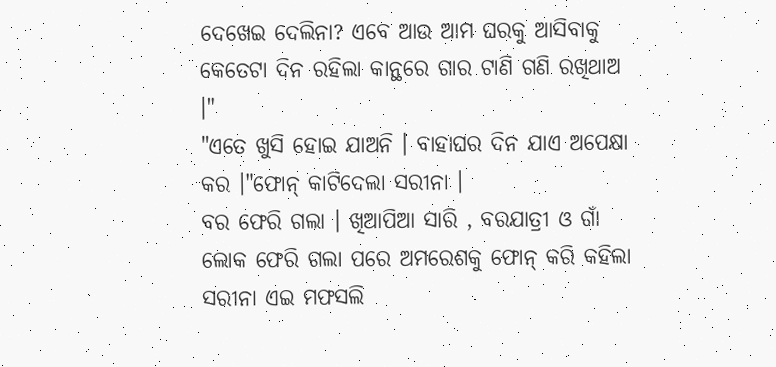ଦେଖେଇ ଦେଲିନା? ଏବେ ଆଉ ଆମ ଘରକୁ ଆସିବାକୁ କେତେଟା ଦିନ ରହିଲା କାନ୍ଥରେ ଗାର ଟାଣି ଗଣି ରଖିଥାଅ ।"
"ଏତେ ଖୁସି ହୋଇ ଯାଅନି । ବାହାଘର ଦିନ ଯାଏ ଅପେକ୍ଷା କର ।"ଫୋନ୍ କାଟିଦେଲା ସରୀନା ।
ବର ଫେରି ଗଲା । ଖିଆପିଆ ସାରି , ବରଯାତ୍ରୀ ଓ ଗାଁ ଲୋକ ଫେରି ଗଲା ପରେ ଅମରେଶକୁ ଫୋନ୍ କରି କହିଲା ସରୀନା ଏଇ ମଫସଲି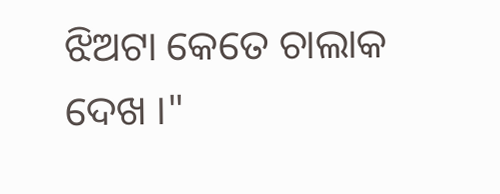ଝିଅଟା କେତେ ଚାଲାକ ଦେଖ ।"